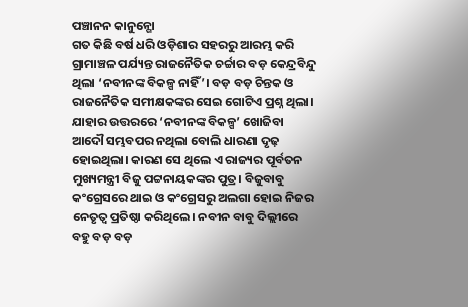ପଞ୍ଚାନନ କାନୁନ୍ଗୋ
ଗତ କିଛି ବର୍ଷ ଧରି ଓଡ଼ିଶାର ସହରରୁ ଆରମ୍ଭ କରି ଗ୍ରାମାଞ୍ଚଳ ପର୍ଯ୍ୟନ୍ତ ରାଜନୈତିକ ଚର୍ଚ୍ଚାର ବଡ଼ କେନ୍ଦ୍ରବିନ୍ଦୁ ଥିଲା ‘ନବୀନଙ୍କ ବିକଳ୍ପ ନାହିଁ’। ବଡ଼ ବଡ଼ ଚିନ୍ତକ ଓ ରାଜନୈତିକ ସମୀକ୍ଷକଙ୍କର ସେଇ ଗୋଟିଏ ପ୍ରଶ୍ନ ଥିଲା। ଯାହାର ଉତ୍ତରରେ ‘ନବୀନଙ୍କ ବିକଳ୍ପ’ ଖୋଜିବା ଆଦୌ ସମ୍ଭବପର ନଥିଲା ବୋଲି ଧାରଣା ଦୃଢ଼ ହୋଇଥିଲା। କାରଣ ସେ ଥିଲେ ଏ ରାଜ୍ୟର ପୂର୍ବତନ ମୁଖ୍ୟମନ୍ତ୍ରୀ ବିଜୁ ପଟ୍ଟନାୟକଙ୍କର ପୁତ୍ର। ବିଜୁବାବୁ କଂଗ୍ରେସରେ ଥାଇ ଓ କଂଗ୍ରେସରୁ ଅଲଗା ହୋଇ ନିଜର ନେତୃତ୍ୱ ପ୍ରତିଷ୍ଠା କରିଥିଲେ। ନବୀନ ବାବୁ ଦିଲ୍ଲୀରେ ବହୁ ବଡ଼ ବଡ଼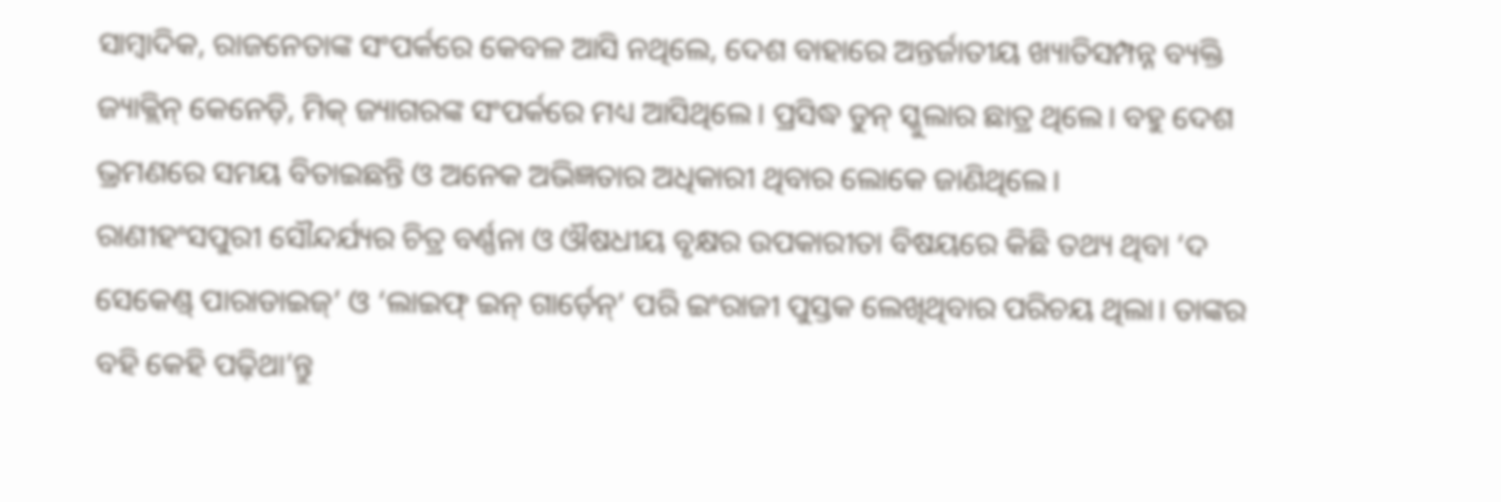ସାମ୍ବାଦିକ, ରାଜନେତାଙ୍କ ସଂପର୍କରେ କେବଳ ଆସି ନଥିଲେ, ଦେଶ ବାହାରେ ଅନ୍ତର୍ଜାତୀୟ ଖ୍ୟାତିସମ୍ପନ୍ନ ବ୍ୟକ୍ତି ଜ୍ୟାକ୍ଲିନ୍ କେନେଡ଼ି, ମିକ୍ ଜ୍ୟାଗରଙ୍କ ସଂପର୍କରେ ମଧ୍ୟ ଆସିଥିଲେ। ପ୍ରସିଦ୍ଧ ଡୁନ୍ ସ୍କୁଲାର ଛାତ୍ର ଥିଲେ। ବହୁ ଦେଶ ଭ୍ରମଣରେ ସମୟ ବିତାଇଛନ୍ତି ଓ ଅନେକ ଅଭିଜ୍ଞତାର ଅଧିକାରୀ ଥିବାର ଲୋକେ ଜାଣିଥିଲେ।
ରାଣୀହଂସପୁରୀ ସୌନ୍ଦର୍ଯ୍ୟର ଚିତ୍ର ବର୍ଣ୍ଣନା ଓ ଔଷଧୀୟ ବୃକ୍ଷର ଉପକାରୀତା ବିଷୟରେ କିଛି ତଥ୍ୟ ଥିବା ‘ଦ ସେକେଣ୍ଡ୍ ପାରାଡାଇଜ୍’ ଓ ‘ଲାଇଫ୍ ଇନ୍ ଗାର୍ଡ଼େନ୍’ ପରି ଇଂରାଜୀ ପୁସ୍ତକ ଲେଖିଥିବାର ପରିଚୟ ଥିଲା। ତାଙ୍କର ବହି କେହି ପଢ଼ିଥା’ନ୍ତୁ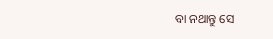ବା ନଥାନ୍ତୁ ସେ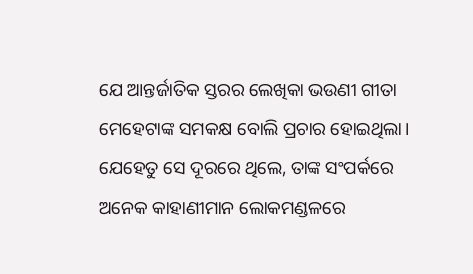ଯେ ଆନ୍ତର୍ଜାତିକ ସ୍ତରର ଲେଖିକା ଭଉଣୀ ଗୀତା ମେହେଟାଙ୍କ ସମକକ୍ଷ ବୋଲି ପ୍ରଚାର ହୋଇଥିଲା। ଯେହେତୁ ସେ ଦୂରରେ ଥିଲେ, ତାଙ୍କ ସଂପର୍କରେ ଅନେକ କାହାଣୀମାନ ଲୋକମଣ୍ଡଳରେ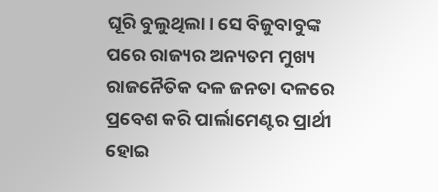ଘୂରି ବୁଲୁଥିଲା। ସେ ବିଜୁବାବୁଙ୍କ ପରେ ରାଜ୍ୟର ଅନ୍ୟତମ ମୁଖ୍ୟ ରାଜନୈତିକ ଦଳ ଜନତା ଦଳରେ ପ୍ରବେଶ କରି ପାର୍ଲାମେଣ୍ଟର ପ୍ରାର୍ଥୀ ହୋଇ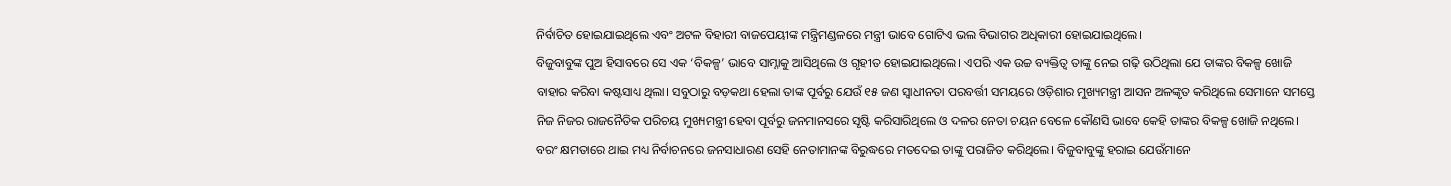ନିର୍ବାଚିତ ହୋଇଯାଇଥିଲେ ଏବଂ ଅଟଳ ବିହାରୀ ବାଜପେୟୀଙ୍କ ମନ୍ତ୍ରିମଣ୍ଡଳରେ ମନ୍ତ୍ରୀ ଭାବେ ଗୋଟିଏ ଭଲ ବିଭାଗର ଅଧିକାରୀ ହୋଇଯାଇଥିଲେ।
ବିଜୁବାବୁଙ୍କ ପୁଅ ହିସାବରେ ସେ ଏକ ‘ବିକଳ୍ପ’ ଭାବେ ସାମ୍ନାକୁ ଆସିଥିଲେ ଓ ଗୃହୀତ ହୋଇଯାଇଥିଲେ। ଏପରି ଏକ ଉଚ୍ଚ ବ୍ୟକ୍ତିତ୍ୱ ତାଙ୍କୁ ନେଇ ଗଢ଼ି ଉଠିଥିଲା ଯେ ତାଙ୍କର ବିକଳ୍ପ ଖୋଜି ବାହାର କରିବା କଷ୍ଟସାଧ୍ୟ ଥିଲା। ସବୁଠାରୁ ବଡ଼କଥା ହେଲା ତାଙ୍କ ପୂର୍ବରୁ ଯେଉଁ ୧୫ ଜଣ ସ୍ୱାଧୀନତା ପରବର୍ତ୍ତୀ ସମୟରେ ଓଡ଼ିଶାର ମୁଖ୍ୟମନ୍ତ୍ରୀ ଆସନ ଅଳଙ୍କୃତ କରିଥିଲେ ସେମାନେ ସମସ୍ତେ ନିଜ ନିଜର ରାଜନୈତିକ ପରିଚୟ ମୁଖ୍ୟମନ୍ତ୍ରୀ ହେବା ପୂର୍ବରୁ ଜନମାନସରେ ସୃଷ୍ଟି କରିସାରିଥିଲେ ଓ ଦଳର ନେତା ଚୟନ ବେଳେ କୌଣସି ଭାବେ କେହି ତାଙ୍କର ବିକଳ୍ପ ଖୋଜି ନଥିଲେ। ବରଂ କ୍ଷମତାରେ ଥାଇ ମଧ୍ୟ ନିର୍ବାଚନରେ ଜନସାଧାରଣ ସେହି ନେତାମାନଙ୍କ ବିରୁଦ୍ଧରେ ମତଦେଇ ତାଙ୍କୁ ପରାଜିତ କରିଥିଲେ। ବିଜୁବାବୁଙ୍କୁ ହରାଇ ଯେଉଁମାନେ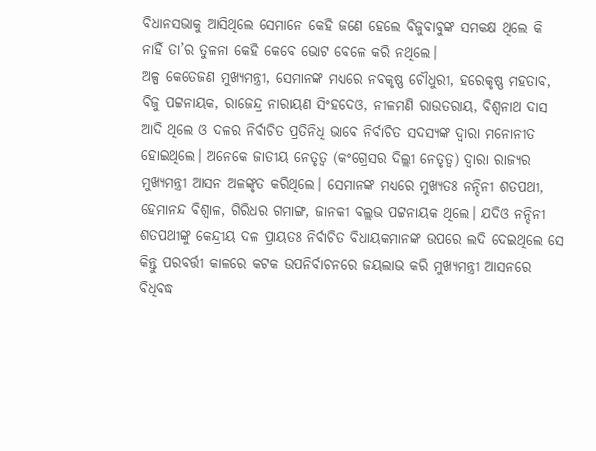ବିଧାନସଭାକୁ ଆସିଥିଲେ ସେମାନେ କେହି ଜଣେ ହେଲେ ବିଜୁବାବୁଙ୍କ ସମକକ୍ଷ ଥିଲେ କି ନାହିଁ ତା’ର ତୁଳନା କେହି କେବେ ଭୋଟ ବେଳେ କରି ନଥିଲେ।
ଅଳ୍ପ କେତେଜଣ ମୁଖ୍ୟମନ୍ତ୍ରୀ, ସେମାନଙ୍କ ମଧ୍ୟରେ ନବକୃଷ୍ଣ ଚୌଧୁରୀ, ହରେକୃଷ୍ଣ ମହତାବ, ବିଜୁ ପଟ୍ଟନାୟକ, ରାଜେନ୍ଦ୍ର ନାରାୟଣ ସିଂହଦେଓ, ନୀଳମଣି ରାଉତରାୟ, ବିଶ୍ୱନାଥ ଦାସ ଆଦି ଥିଲେ ଓ ଦଳର ନିର୍ବାଚିତ ପ୍ରତିନିଧି ଭାବେ ନିର୍ବାଚିତ ସଦସ୍ୟଙ୍କ ଦ୍ୱାରା ମନୋନୀତ ହୋଇଥିଲେ। ଅନେକେ ଜାତୀୟ ନେତୃତ୍ୱ (କଂଗ୍ରେସର ଦିଲ୍ଲୀ ନେତୃତ୍ୱ) ଦ୍ୱାରା ରାଜ୍ୟର ମୁଖ୍ୟମନ୍ତ୍ରୀ ଆସନ ଅଳଙ୍କୃତ କରିଥିଲେ। ସେମାନଙ୍କ ମଧ୍ୟରେ ମୁଖ୍ୟତଃ ନନ୍ଦିନୀ ଶତପଥୀ, ହେମାନନ୍ଦ ବିଶ୍ୱାଳ, ଗିରିଧର ଗମାଙ୍ଗ, ଜାନକୀ ବଲ୍ଲଭ ପଟ୍ଟନାୟକ ଥିଲେ। ଯଦିଓ ନନ୍ଦିନୀ ଶତପଥୀଙ୍କୁ କେନ୍ଦ୍ରୀୟ ଦଳ ପ୍ରାୟତଃ ନିର୍ବାଚିତ ବିଧାୟକମାନଙ୍କ ଉପରେ ଲଦି ଦେଇଥିଲେ ସେ କିନ୍ତୁ ପରବର୍ତ୍ତୀ କାଳରେ କଟକ ଉପନିର୍ବାଚନରେ ଜୟଲାଭ କରି ମୁଖ୍ୟମନ୍ତ୍ରୀ ଆସନରେ ବିଧିବଦ୍ଧ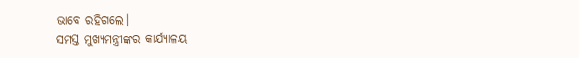ଭାବେ ରହିଗଲେ।
ସମସ୍ତ ମୁଖ୍ୟମନ୍ତ୍ରୀଙ୍କର କାର୍ଯ୍ୟାଳୟ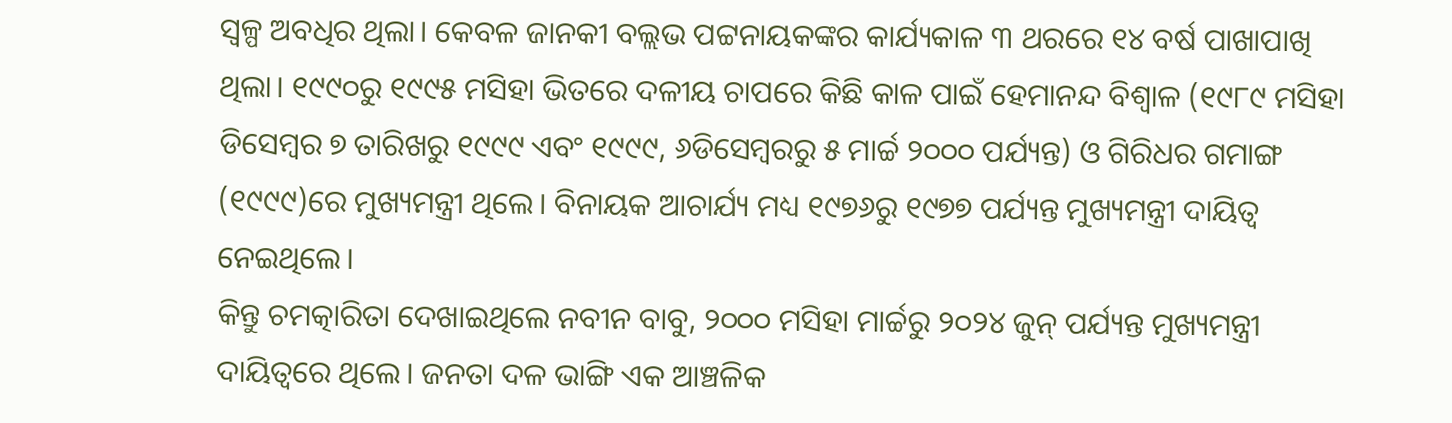ସ୍ୱଳ୍ପ ଅବଧିର ଥିଲା। କେବଳ ଜାନକୀ ବଲ୍ଲଭ ପଟ୍ଟନାୟକଙ୍କର କାର୍ଯ୍ୟକାଳ ୩ ଥରରେ ୧୪ ବର୍ଷ ପାଖାପାଖି ଥିଲା। ୧୯୯୦ରୁ ୧୯୯୫ ମସିହା ଭିତରେ ଦଳୀୟ ଚାପରେ କିଛି କାଳ ପାଇଁ ହେମାନନ୍ଦ ବିଶ୍ୱାଳ (୧୯୮୯ ମସିହା ଡିସେମ୍ବର ୭ ତାରିଖରୁ ୧୯୯୯ ଏବଂ ୧୯୯୯, ୬ଡିସେମ୍ବରରୁ ୫ ମାର୍ଚ୍ଚ ୨୦୦୦ ପର୍ଯ୍ୟନ୍ତ) ଓ ଗିରିଧର ଗମାଙ୍ଗ (୧୯୯୯)ରେ ମୁଖ୍ୟମନ୍ତ୍ରୀ ଥିଲେ। ବିନାୟକ ଆଚାର୍ଯ୍ୟ ମଧ୍ୟ ୧୯୭୬ରୁ ୧୯୭୭ ପର୍ଯ୍ୟନ୍ତ ମୁଖ୍ୟମନ୍ତ୍ରୀ ଦାୟିତ୍ୱ ନେଇଥିଲେ।
କିନ୍ତୁ ଚମତ୍କାରିତା ଦେଖାଇଥିଲେ ନବୀନ ବାବୁ, ୨୦୦୦ ମସିହା ମାର୍ଚ୍ଚରୁ ୨୦୨୪ ଜୁନ୍ ପର୍ଯ୍ୟନ୍ତ ମୁଖ୍ୟମନ୍ତ୍ରୀ ଦାୟିତ୍ୱରେ ଥିଲେ। ଜନତା ଦଳ ଭାଙ୍ଗି ଏକ ଆଞ୍ଚଳିକ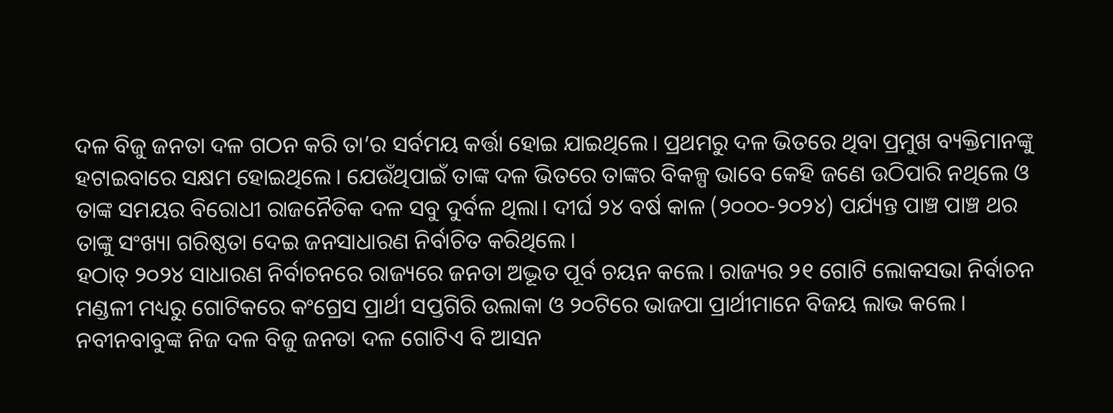ଦଳ ବିଜୁ ଜନତା ଦଳ ଗଠନ କରି ତା’ର ସର୍ବମୟ କର୍ତ୍ତା ହୋଇ ଯାଇଥିଲେ। ପ୍ରଥମରୁ ଦଳ ଭିତରେ ଥିବା ପ୍ରମୁଖ ବ୍ୟକ୍ତିମାନଙ୍କୁ ହଟାଇବାରେ ସକ୍ଷମ ହୋଇଥିଲେ। ଯେଉଁଥିପାଇଁ ତାଙ୍କ ଦଳ ଭିତରେ ତାଙ୍କର ବିକଳ୍ପ ଭାବେ କେହି ଜଣେ ଉଠିପାରି ନଥିଲେ ଓ ତାଙ୍କ ସମୟର ବିରୋଧୀ ରାଜନୈତିକ ଦଳ ସବୁ ଦୁର୍ବଳ ଥିଲା। ଦୀର୍ଘ ୨୪ ବର୍ଷ କାଳ (୨୦୦୦-୨୦୨୪) ପର୍ଯ୍ୟନ୍ତ ପାଞ୍ଚ ପାଞ୍ଚ ଥର ତାଙ୍କୁ ସଂଖ୍ୟା ଗରିଷ୍ଠତା ଦେଇ ଜନସାଧାରଣ ନିର୍ବାଚିତ କରିଥିଲେ।
ହଠାତ୍ ୨୦୨୪ ସାଧାରଣ ନିର୍ବାଚନରେ ରାଜ୍ୟରେ ଜନତା ଅଦ୍ଭୂତ ପୂର୍ବ ଚୟନ କଲେ। ରାଜ୍ୟର ୨୧ ଗୋଟି ଲୋକସଭା ନିର୍ବାଚନ ମଣ୍ଡଳୀ ମଧ୍ୟରୁ ଗୋଟିକରେ କଂଗ୍ରେସ ପ୍ରାର୍ଥୀ ସପ୍ତଗିରି ଉଲାକା ଓ ୨୦ଟିରେ ଭାଜପା ପ୍ରାର୍ଥୀମାନେ ବିଜୟ ଲାଭ କଲେ। ନବୀନବାବୁଙ୍କ ନିଜ ଦଳ ବିଜୁ ଜନତା ଦଳ ଗୋଟିଏ ବି ଆସନ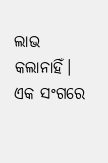ଲାଭ କଲାନାହିଁ। ଏକ ସଂଗରେ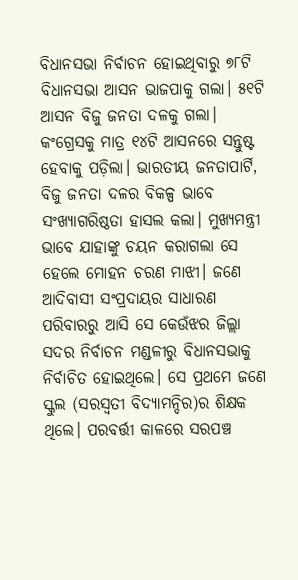ବିଧାନସଭା ନିର୍ବାଚନ ହୋଇଥିବାରୁ ୭୮ଟି ବିଧାନସଭା ଆସନ ଭାଜପାକୁ ଗଲା। ୫୧ଟି ଆସନ ବିଜୁ ଜନତା ଦଳକୁ ଗଲା। କଂଗ୍ରେସକୁ ମାତ୍ର ୧୪ଟି ଆସନରେ ସନ୍ତୁଷ୍ଟ ହେବାକୁ ପଡ଼ିଲା। ଭାରତୀୟ ଜନତାପାର୍ଟି, ବିଜୁ ଜନତା ଦଳର ବିକଳ୍ପ ଭାବେ ସଂଖ୍ୟାଗରିଷ୍ଠତା ହାସଲ କଲା। ମୁଖ୍ୟମନ୍ତ୍ରୀ ଭାବେ ଯାହାଙ୍କୁ ଚୟନ କରାଗଲା ସେ ହେଲେ ମୋହନ ଚରଣ ମାଝୀ। ଜଣେ ଆଦିବାସୀ ସଂପ୍ରଦାୟର ସାଧାରଣ ପରିବାରରୁ ଆସି ସେ କେଉଁଝର ଜିଲ୍ଲା ସଦର ନିର୍ବାଚନ ମଣ୍ଡଳୀରୁ ବିଧାନସଭାକୁ ନିର୍ବାଚିତ ହୋଇଥିଲେ। ସେ ପ୍ରଥମେ ଜଣେ ସ୍କୁଲ (ସରସ୍ୱତୀ ବିଦ୍ୟାମନ୍ଦିର)ର ଶିକ୍ଷକ ଥିଲେ। ପରବର୍ତ୍ତୀ କାଳରେ ସରପଞ୍ଚ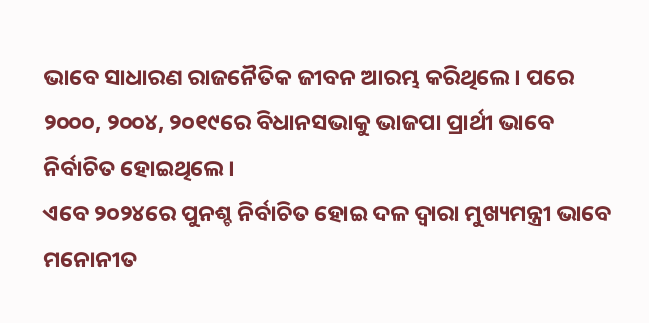ଭାବେ ସାଧାରଣ ରାଜନୈତିକ ଜୀବନ ଆରମ୍ଭ କରିଥିଲେ। ପରେ ୨୦୦୦, ୨୦୦୪, ୨୦୧୯ରେ ବିଧାନସଭାକୁ ଭାଜପା ପ୍ରାର୍ଥୀ ଭାବେ ନିର୍ବାଚିତ ହୋଇଥିଲେ।
ଏବେ ୨୦୨୪ରେ ପୁନଶ୍ଚ ନିର୍ବାଚିତ ହୋଇ ଦଳ ଦ୍ୱାରା ମୁଖ୍ୟମନ୍ତ୍ରୀ ଭାବେ ମନୋନୀତ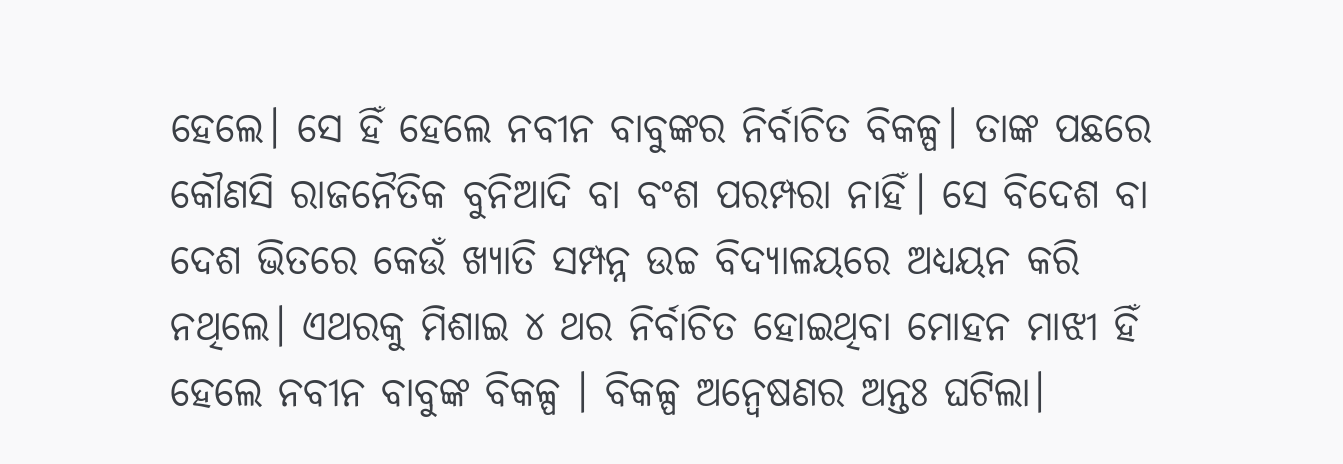ହେଲେ। ସେ ହିଁ ହେଲେ ନବୀନ ବାବୁଙ୍କର ନିର୍ବାଚିତ ବିକଳ୍ପ। ତାଙ୍କ ପଛରେ କୌଣସି ରାଜନୈତିକ ବୁନିଆଦି ବା ବଂଶ ପରମ୍ପରା ନାହିଁ। ସେ ବିଦେଶ ବା ଦେଶ ଭିତରେ କେଉଁ ଖ୍ୟାତି ସମ୍ପନ୍ନ ଉଚ୍ଚ ବିଦ୍ୟାଳୟରେ ଅଧ୍ୟୟନ କରି ନଥିଲେ। ଏଥରକୁ ମିଶାଇ ୪ ଥର ନିର୍ବାଚିତ ହୋଇଥିବା ମୋହନ ମାଝୀ ହିଁ ହେଲେ ନବୀନ ବାବୁଙ୍କ ବିକଳ୍ପ । ବିକଳ୍ପ ଅନ୍ୱେଷଣର ଅନ୍ତଃ ଘଟିଲା।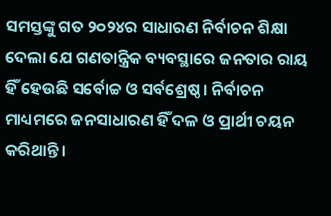ସମସ୍ତଙ୍କୁ ଗତ ୨୦୨୪ର ସାଧାରଣ ନିର୍ବାଚନ ଶିକ୍ଷା ଦେଲା ଯେ ଗଣତାନ୍ତ୍ରିକ ବ୍ୟବସ୍ଥାରେ ଜନତାର ରାୟ ହିଁ ହେଉଛି ସର୍ବୋଚ୍ଚ ଓ ସର୍ବଶ୍ରେଷ୍ଠ। ନିର୍ବାଚନ ମାଧ୍ୟମରେ ଜନସାଧାରଣ ହିଁ ଦଳ ଓ ପ୍ରାର୍ଥୀ ଚୟନ କରିଥାନ୍ତି।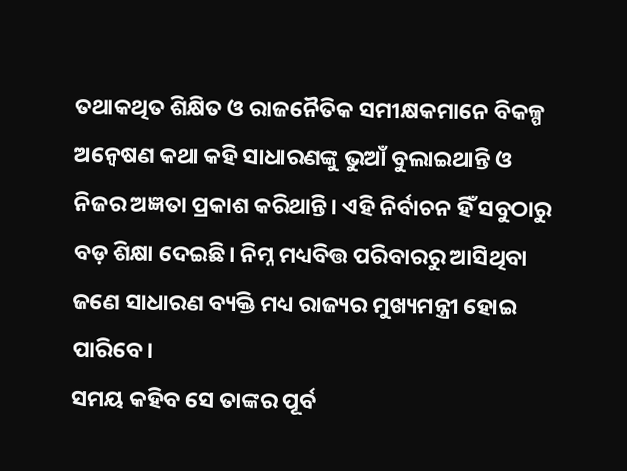ତଥାକଥିତ ଶିକ୍ଷିତ ଓ ରାଜନୈତିକ ସମୀକ୍ଷକମାନେ ବିକଳ୍ପ ଅନ୍ୱେଷଣ କଥା କହି ସାଧାରଣଙ୍କୁ ଭୁଆଁ ବୁଲାଇଥାନ୍ତି ଓ ନିଜର ଅଜ୍ଞତା ପ୍ରକାଶ କରିଥାନ୍ତି। ଏହି ନିର୍ବାଚନ ହିଁ ସବୁଠାରୁ ବଡ଼ ଶିକ୍ଷା ଦେଇଛି। ନିମ୍ନ ମଧ୍ୟବିତ୍ତ ପରିବାରରୁ ଆସିଥିବା ଜଣେ ସାଧାରଣ ବ୍ୟକ୍ତି ମଧ୍ୟ ରାଜ୍ୟର ମୁଖ୍ୟମନ୍ତ୍ରୀ ହୋଇ ପାରିବେ।
ସମୟ କହିବ ସେ ତାଙ୍କର ପୂର୍ବ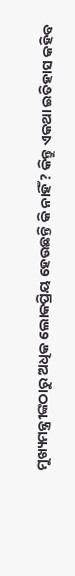ମୁଖ୍ୟମନ୍ତ୍ରୀଙ୍କଠାରୁ ଅଧିକ ଲୋକପ୍ରିୟ ହେଉଛନ୍ତି କି ନାହିଁ? କିନ୍ତୁ ଏକଥା ଇତିହାସ କହିବ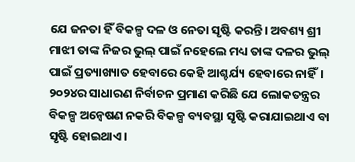ଯେ ଜନତା ହିଁ ବିକଳ୍ପ ଦଳ ଓ ନେତା ସୃଷ୍ଟି କରନ୍ତି। ଅବଶ୍ୟ ଶ୍ରୀ ମାଝୀ ତାଙ୍କ ନିଜର ଭୁଲ୍ ପାଇଁ ନହେଲେ ମଧ୍ୟ ତାଙ୍କ ଦଳର ଭୁଲ୍ ପାଇଁ ପ୍ରତ୍ୟାଖ୍ୟାତ ହେବାରେ କେହି ଆଶ୍ଚର୍ଯ୍ୟ ହେବାରେ ନାହିଁ। ୨୦୨୪ର ସାଧାରଣ ନିର୍ବାଚନ ପ୍ରମାଣ କରିଛି ଯେ ଲୋକତନ୍ତ୍ରର ବିକଳ୍ପ ଅନ୍ୱେଷଣ ନକରି ବିକଳ୍ପ ବ୍ୟବସ୍ଥା ସୃଷ୍ଟି କରାଯାଇଥାଏ ବା ସୃଷ୍ଟି ହୋଇଥାଏ।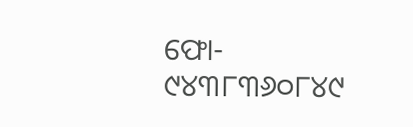ଫୋ- ୯୪୩୮୩୬୦୮୪୯